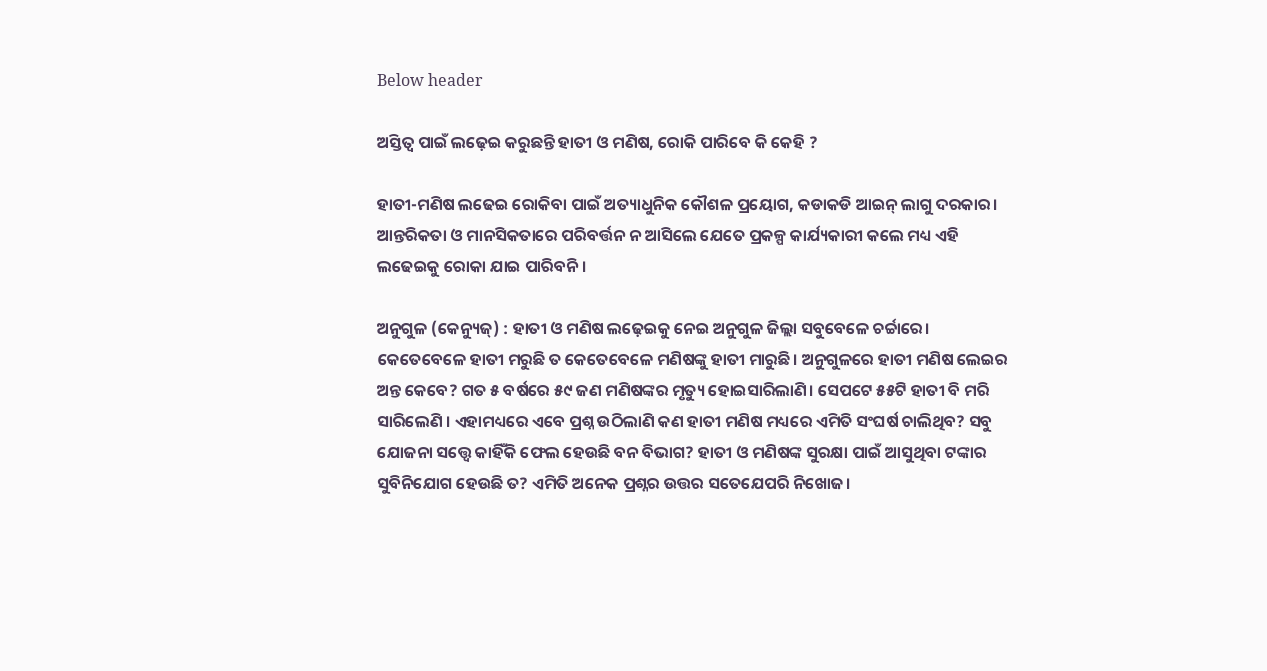Below header

ଅସ୍ତିତ୍ୱ ପାଇଁ ଲଢ଼େଇ କରୁଛନ୍ତି ହାତୀ ଓ ମଣିଷ, ରୋକି ପାରିବେ କି କେହି ?

ହାତୀ-ମଣିଷ ଲଢେଇ ରୋକିବା ପାଇଁ ଅତ୍ୟାଧୁନିକ କୌଶଳ ପ୍ରୟୋଗ, କଡାକଡି ଆଇନ୍‌ ଲାଗୁ ଦରକାର। ଆନ୍ତରିକତା ଓ ମାନସିକତାରେ ପରିବର୍ତ୍ତନ ନ ଆସିଲେ ଯେତେ ପ୍ରକଳ୍ପ କାର୍ଯ୍ୟକାରୀ କଲେ ମଧ୍ୟ ଏହି ଲଢେଇକୁ ରୋକା ଯାଇ ପାରିବନି।

ଅନୁଗୁଳ (କେନ୍ୟୁଜ୍‌) : ହାତୀ ଓ ମଣିଷ ଲଢ଼େଇକୁ ନେଇ ଅନୁଗୁଳ ଜିଲ୍ଲା ସବୁବେଳେ ଚର୍ଚ୍ଚାରେ। କେତେବେଳେ ହାତୀ ମରୁଛି ତ କେତେବେଳେ ମଣିଷଙ୍କୁ ହାତୀ ମାରୁଛି। ଅନୁଗୁଳରେ ହାତୀ ମଣିଷ ଲେଇର ଅନ୍ତ କେବେ? ଗତ ୫ ବର୍ଷରେ ୫୯ ଜଣ ମଣିଷଙ୍କର ମୃତ୍ୟୁ ହୋଇସାରିଲାଣି। ସେପଟେ ୫୫ଟି ହାତୀ ବି ମରି ସାରିଲେଣି । ଏହାମଧ୍ୟରେ ଏବେ ପ୍ରଶ୍ନ ଉଠିଲାଣି କଣ ହାତୀ ମଣିଷ ମଧ୍ୟରେ ଏମିତି ସଂଘର୍ଷ ଚାଲିଥିବ? ସବୁ ଯୋଜନା ସତ୍ତ୍ୱେ କାହିଁକି ଫେଲ ହେଉଛି ବନ ବିଭାଗ? ହାତୀ ଓ ମଣିଷଙ୍କ ସୁରକ୍ଷା ପାଇଁ ଆସୁଥିବା ଟଙ୍କାର ସୁବିନିଯୋଗ ହେଉଛି ତ? ଏମିତି ଅନେକ ପ୍ରଶ୍ନର ଉତ୍ତର ସତେଯେପରି ନିଖୋଜ।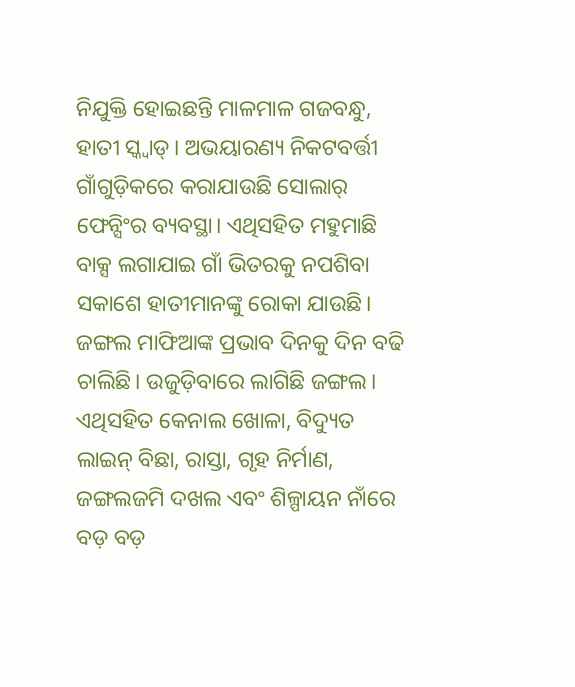ନିଯୁକ୍ତି ହୋଇଛନ୍ତି ମାଳମାଳ ଗଜବନ୍ଧୁ, ହାତୀ ସ୍କ୍ଵାଡ୍‌। ଅଭୟାରଣ୍ୟ ନିକଟବର୍ତ୍ତୀ ଗାଁଗୁଡ଼ିକରେ କରାଯାଉଛି ସୋଲାର୍‌ ଫେନ୍ସିଂର ବ୍ୟବସ୍ଥା। ଏଥିସହିତ ମହୁମାଛି ବାକ୍ସ ଲଗାଯାଇ ଗାଁ ଭିତରକୁ ନପଶିବା ସକାଶେ ହାତୀମାନଙ୍କୁ ରୋକା ଯାଉଛି। ଜଙ୍ଗଲ ମାଫିଆଙ୍କ ପ୍ରଭାବ ଦିନକୁ ଦିନ ବଢି ଚାଲିଛି। ଉଜୁଡ଼ିବାରେ ଲାଗିଛି ଜଙ୍ଗଲ। ଏଥିସହିତ କେନାଲ ଖୋଳା, ବିଦ୍ୟୁତ ଲାଇନ୍‌ ବିଛା, ରାସ୍ତା, ଗୃହ ନିର୍ମାଣ, ଜଙ୍ଗଲଜମି ଦଖଲ ଏବଂ ଶିଳ୍ପାୟନ ନାଁରେ ବଡ଼ ବଡ଼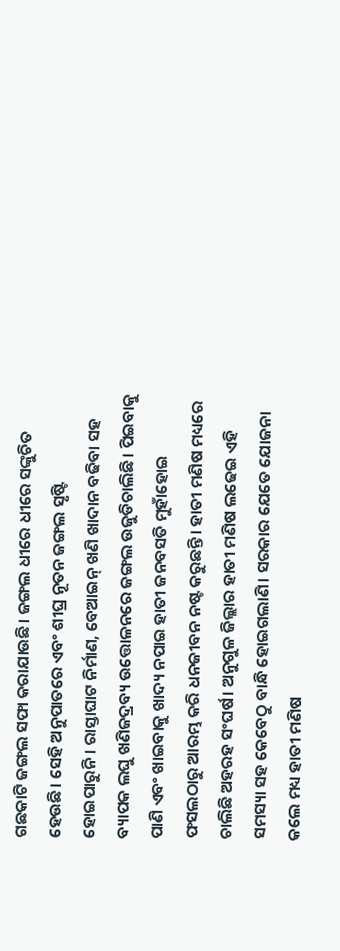ଗଛକାଟି ଜଙ୍ଗଲ ସଫା କରାଯାଉଛି। ଜଙ୍ଗଲ ଧୀରେ ଧୀରେ ସଙ୍କୁଚିତ ହେଉଛି। ସେହି ଅନୁପାତରେ ଏବଂ ଶୀଘ୍ର ନୂତନ ଜଙ୍ଗଲ ସୃଷ୍ଟି ହୋଇପାରୁନି। ରାସ୍ତାଘାଟ ନିର୍ମାଣ, ବେଆଇନ୍‌ ଖଣି ଖାଦାନ ବଢିବା ସହ ବ୍ୟାପକ ଲଘୁ ଖଣିଜଦ୍ରବ୍ୟ ଉତ୍ତୋଳନରେ ଜଙ୍ଗଲ ଉଜୁଡିଚାଲିଛି। ପିଇବାକୁ ପାଣି ଏବଂ ଖାଇବାକୁ ଖାଦ୍ୟ ନପାଇ ହାତୀ ଜନବସତି ମୁହାଁହୋଇ ଫସଲଠାରୁ ଆରମ୍ଭ କରି ଧନଜୀବନ ନଷ୍ଟ କରୁଛନ୍ତି। ହାତୀ ମଣିଷ ମଧ୍ୟରେ ଚାଲିଛି ଅହରହ ସଂଘର୍ଷ। ଅନୁଗୁଳ ଜିଲ୍ଲାର ହାତୀ ମଣିଷ ଲଢେଇ ଏହି ସମସ୍ୟା ସହ କେବେଠୁ ବାନ୍ଧି ହୋଇଗଲାଣି। ସରକାର ଯେତେ ଯୋଜନା କଲେ ମଧ୍ୟ ହାତୀ ମଣିଷ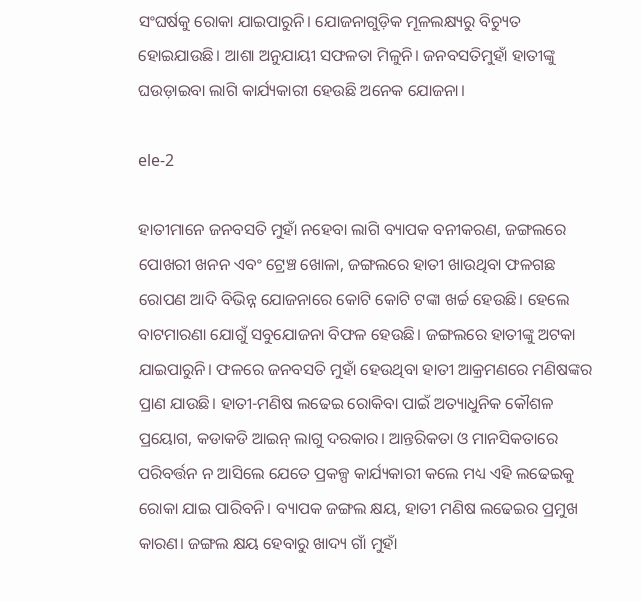ସଂଘର୍ଷକୁ ରୋକା ଯାଇପାରୁନି। ଯୋଜନାଗୁଡ଼ିକ ମୂଳଲକ୍ଷ୍ୟରୁ ବିଚ୍ୟୁତ ହୋଇଯାଉଛି। ଆଶା ଅନୁଯାୟୀ ସଫଳତା ମିଳୁନି। ଜନବସତିମୁହାଁ ହାତୀଙ୍କୁ ଘଉଡ଼ାଇବା ଲାଗି କାର୍ଯ୍ୟକାରୀ ହେଉଛି ଅନେକ ଯୋଜନା।

ele-2

ହାତୀମାନେ ଜନବସତି ମୁହାଁ ନହେବା ଲାଗି ବ୍ୟାପକ ବନୀକରଣ, ଜଙ୍ଗଲରେ ପୋଖରୀ ଖନନ ଏବଂ ଟ୍ରେଞ୍ଚ ଖୋଳା, ଜଙ୍ଗଲରେ ହାତୀ ଖାଉଥିବା ଫଳଗଛ ରୋପଣ ଆଦି ବିଭିନ୍ନ ଯୋଜନାରେ କୋଟି କୋଟି ଟଙ୍କା ଖର୍ଚ୍ଚ ହେଉଛି। ହେଲେ ବାଟମାରଣା ଯୋଗୁଁ ସବୁଯୋଜନା ବିଫଳ ହେଉଛି। ଜଙ୍ଗଲରେ ହାତୀଙ୍କୁ ଅଟକା ଯାଇପାରୁନି। ଫଳରେ ଜନବସତି ମୁହାଁ ହେଉଥିବା ହାତୀ ଆକ୍ରମଣରେ ମଣିଷଙ୍କର ପ୍ରାଣ ଯାଉଛି। ହାତୀ-ମଣିଷ ଲଢେଇ ରୋକିବା ପାଇଁ ଅତ୍ୟାଧୁନିକ କୌଶଳ ପ୍ରୟୋଗ, କଡାକଡି ଆଇନ୍‌ ଲାଗୁ ଦରକାର। ଆନ୍ତରିକତା ଓ ମାନସିକତାରେ ପରିବର୍ତ୍ତନ ନ ଆସିଲେ ଯେତେ ପ୍ରକଳ୍ପ କାର୍ଯ୍ୟକାରୀ କଲେ ମଧ୍ୟ ଏହି ଲଢେଇକୁ ରୋକା ଯାଇ ପାରିବନି। ବ୍ୟାପକ ଜଙ୍ଗଲ କ୍ଷୟ, ହାତୀ ମଣିଷ ଲଢେଇର ପ୍ରମୁଖ କାରଣ। ଜଙ୍ଗଲ କ୍ଷୟ ହେବାରୁ ଖାଦ୍ୟ ଗାଁ ମୁହାଁ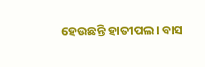ହେଉଛନ୍ତି ହାତୀପଲ। ବାସ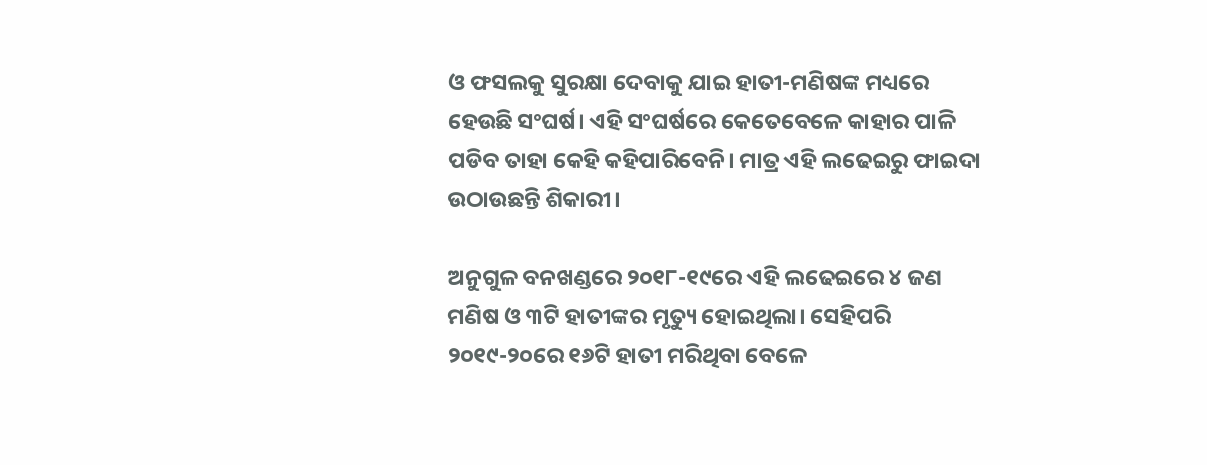ଓ ଫସଲକୁ ସୁରକ୍ଷା ଦେବାକୁ ଯାଇ ହାତୀ-ମଣିଷଙ୍କ ମଧ୍ୟରେ ହେଉଛି ସଂଘର୍ଷ। ଏହି ସଂଘର୍ଷରେ କେତେବେଳେ କାହାର ପାଳି ପଡିବ ତାହା କେହି କହିପାରିବେନି। ମାତ୍ର ଏହି ଲଢେଇରୁ ଫାଇଦା ଉଠାଉଛନ୍ତି ଶିକାରୀ।

ଅନୁଗୁଳ ବନଖଣ୍ଡରେ ୨୦୧୮-୧୯ରେ ଏହି ଲଢେଇରେ ୪ ଜଣ ମଣିଷ ଓ ୩ଟି ହାତୀଙ୍କର ମୃତ୍ୟୁ ହୋଇଥିଲା। ସେହିପରି ୨୦୧୯-୨୦ରେ ୧୬ଟି ହାତୀ ମରିଥିବା ବେଳେ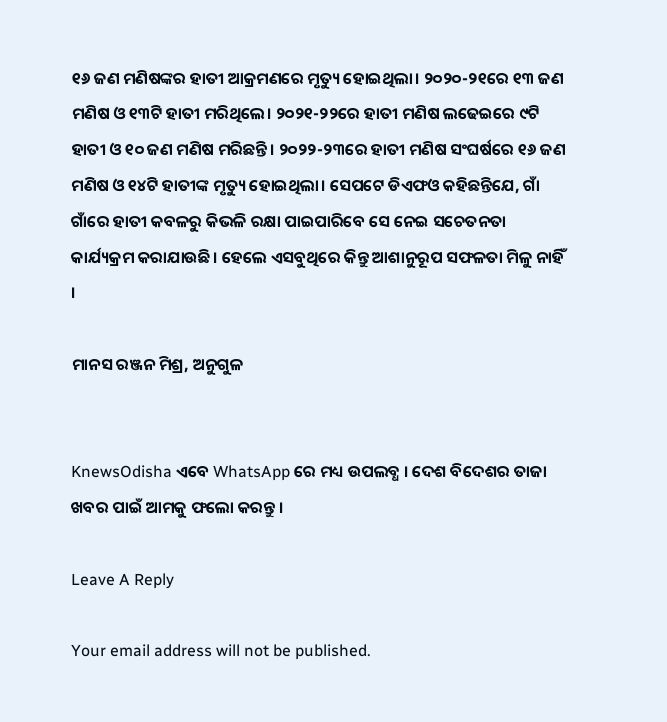୧୬ ଜଣ ମଣିଷଙ୍କର ହାତୀ ଆକ୍ରମଣରେ ମୃତ୍ୟୁ ହୋଇଥିଲା। ୨୦୨୦-୨୧ରେ ୧୩ ଜଣ ମଣିଷ ଓ ୧୩ଟି ହାତୀ ମରିଥିଲେ। ୨୦୨୧-୨୨ରେ ହାତୀ ମଣିଷ ଲଢେଇରେ ୯ଟି ହାତୀ ଓ ୧୦ ଜଣ ମଣିଷ ମରିଛନ୍ତି। ୨୦୨୨-୨୩ରେ ହାତୀ ମଣିଷ ସଂଘର୍ଷରେ ୧୬ ଜଣ ମଣିଷ ଓ ୧୪ଟି ହାତୀଙ୍କ ମୃତ୍ୟୁ ହୋଇଥିଲା। ସେପଟେ ଡିଏଫଓ କହିଛନ୍ତିଯେ, ଗାଁ ଗାଁରେ ହାତୀ କବଳରୁ କିଭଳି ରକ୍ଷା ପାଇପାରିବେ ସେ ନେଇ ସଚେତନତା କାର୍ଯ୍ୟକ୍ରମ କରାଯାଉଛି। ହେଲେ ଏସବୁଥିରେ କିନ୍ତୁ ଆଶାନୁରୂପ ସଫଳତା ମିଳୁ ନାହିଁ ।

ମାନସ ରଞ୍ଜନ ମିଶ୍ର, ଅନୁଗୁଳ


KnewsOdisha ଏବେ WhatsApp ରେ ମଧ୍ୟ ଉପଲବ୍ଧ । ଦେଶ ବିଦେଶର ତାଜା ଖବର ପାଇଁ ଆମକୁ ଫଲୋ କରନ୍ତୁ ।

Leave A Reply

Your email address will not be published.